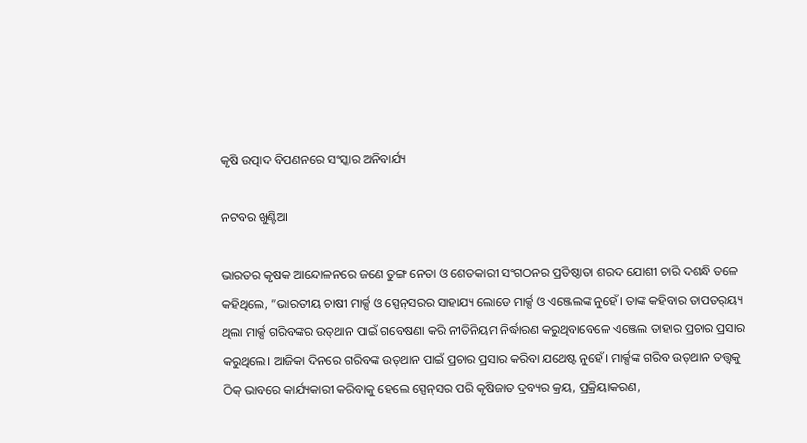କୃଷି ଉତ୍ପାଦ ବିପଣନରେ ସଂସ୍କାର ଅନିବାର୍ଯ୍ୟ

ନଟବର ଖୁଣ୍ଟିଆ

ଭାରତର କୃଷକ ଆନ୍ଦୋଳନରେ ଜଣେ ତୁଙ୍ଗ ନେତା ଓ ଶେତକାରୀ ସଂଗଠନର ପ୍ରତିଷ୍ଠାତା ଶରଦ ଯୋଶୀ ଚାରି ଦଶନ୍ଧି ତଳେ କହିଥିଲେ, ”ଭାରତୀୟ ଚାଷୀ ମାର୍କ୍ସ ଓ ସ୍ପେନ୍‌ସରର ସାହାଯ୍ୟ ଲୋଡେ ମାର୍କ୍ସ ଓ ଏଞ୍ଜେଲଙ୍କ ନୁହେଁ। ତାଙ୍କ କହିବାର ତାପତର୍‌ୟ୍ୟ ଥିଲା ମାର୍କ୍ସ ଗରିବଙ୍କର ଉତ୍‌ଥାନ ପାଇଁ ଗବେଷଣା କରି ନୀତିନିୟମ ନିର୍ଦ୍ଧାରଣ କରୁଥିବାବେଳେ ଏଞ୍ଜେଲ ତାହାର ପ୍ରଚାର ପ୍ରସାର କରୁଥିଲେ। ଆଜିକା ଦିନରେ ଗରିବଙ୍କ ଉତ୍‌ଥାନ ପାଇଁ ପ୍ରଚାର ପ୍ରସାର କରିବା ଯଥେଷ୍ଟ ନୁହେଁ। ମାର୍କ୍ସଙ୍କ ଗରିବ ଉତ୍‌ଥାନ ତତ୍ତ୍ୱକୁ ଠିକ୍‌ ଭାବରେ କାର୍ଯ୍ୟକାରୀ କରିବାକୁ ହେଲେ ସ୍ପେନ୍‌ସର ପରି କୃଷିଜାତ ଦ୍ରବ୍ୟର କ୍ରୟ, ପ୍ରକ୍ରିୟାକରଣ,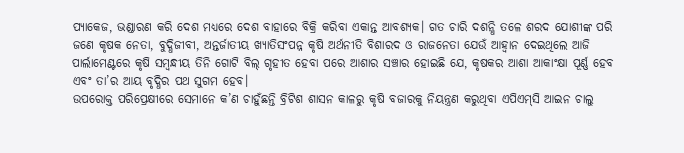ପ୍ୟାକେଜ, ଭଣ୍ଡାରଣ କରି ଦେଶ ମଧ୍ୟରେ ଦେଶ ବାହାରେ ବିକ୍ରି କରିବା ଏକାନ୍ତ ଆବଶ୍ୟକ। ଗତ ଚାରି ଦଶନ୍ଧି ତଳେ ଶରଦ ଯୋଶୀଙ୍କ ପରି ଜଣେ କୃଷକ ନେତା, ବୁଦ୍ଧିଜୀବୀ, ଅନ୍ତର୍ଜାତୀୟ ଖ୍ୟାତିସଂପନ୍ନ କୃଷି ଅର୍ଥନୀତି ବିଶାରଦ ଓ ରାଜନେତା ଯେଉଁ ଆହ୍ବାନ ଦେଇଥିଲେ ଆଜି ପାର୍ଲାମେଣ୍ଟରେ କୃଷି ସମ୍ବନ୍ଧୀୟ ତିନି ଗୋଟି ବିଲ୍‌ ଗୃହୀତ ହେବା ପରେ ଆଶାର ସଞ୍ଚାର ହୋଇଛି ଯେ, କୃଷକର ଆଶା ଆକାଂକ୍ଷା ପୂର୍ଣ୍ଣ ହେବ ଏବଂ ତା’ର ଆୟ ବୃଦ୍ଧିର ପଥ ସୁଗମ ହେବ।
ଉପରୋକ୍ତ ପରିପ୍ରେକ୍ଷୀରେ ସେମାନେ କ’ଣ ଚାହୁଁଛନ୍ତି ବ୍ରିଟିଶ ଶାସନ କାଳରୁ କୃଷି ବଜାରକୁ ନିୟନ୍ତ୍ରଣ କରୁଥିବା ଏପିଏମ୍‌ସି ଆଇନ ଚାଲୁ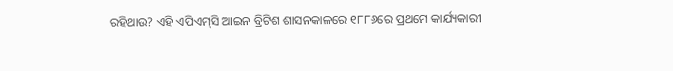ରହିଥାଉ? ଏହି ଏପିଏମ୍‌ସି ଆଇନ ବ୍ରିଟିଶ ଶାସନକାଳରେ ୧୮୮୬ରେ ପ୍ରଥମେ କାର୍ଯ୍ୟକାରୀ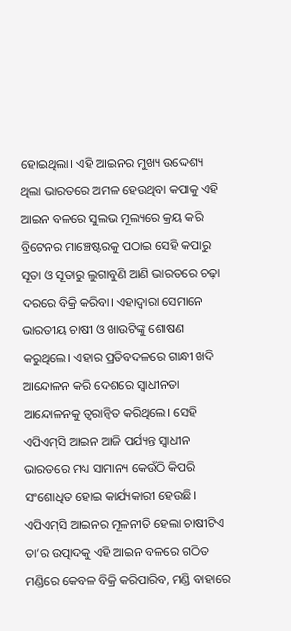ହୋଇଥିଲା। ଏହି ଆଇନର ମୁଖ୍ୟ ଉଦ୍ଦେଶ୍ୟ ଥିଲା ଭାରତରେ ଅମଳ ହେଉଥିବା କପାକୁ ଏହି ଆଇନ ବଳରେ ସୁଲଭ ମୂଲ୍ୟରେ କ୍ରୟ କରି ବ୍ରିଟେନର ମାଞ୍ଚେଷ୍ଟରକୁ ପଠାଇ ସେହି କପାରୁ ସୂତା ଓ ସୂତାରୁ ଲୁଗାବୁଣି ଆଣି ଭାରତରେ ଚଢ଼ା ଦରରେ ବିକ୍ରି କରିବା। ଏହାଦ୍ୱାରା ସେମାନେ ଭାରତୀୟ ଚାଷୀ ଓ ଖାଉଟିଙ୍କୁ ଶୋଷଣ କରୁଥିଲେ। ଏହାର ପ୍ରତିବଦଳରେ ଗାନ୍ଧୀ ଖଦି ଆନ୍ଦୋଳନ କରି ଦେଶରେ ସ୍ବାଧୀନତା ଆନ୍ଦୋଳନକୁ ତ୍ୱରାନ୍ବିତ କରିଥିଲେ। ସେହି ଏପିଏମ୍‌ସି ଆଇନ ଆଜି ପର୍ଯ୍ୟନ୍ତ ସ୍ବାଧୀନ ଭାରତରେ ମଧ୍ୟ ସାମାନ୍ୟ କେଉଁଠି କିପରି ସଂଶୋଧିତ ହୋଇ କାର୍ଯ୍ୟକାରୀ ହେଉଛି।
ଏପିଏମ୍‌ସି ଆଇନର ମୂଳନୀତି ହେଲା ଚାଷୀଟିଏ ତା’ର ଉତ୍ପାଦକୁ ଏହି ଆଇନ ବଳରେ ଗଠିତ ମଣ୍ଡିରେ କେବଳ ବିକ୍ରି କରିପାରିବ, ମଣ୍ଡି ବାହାରେ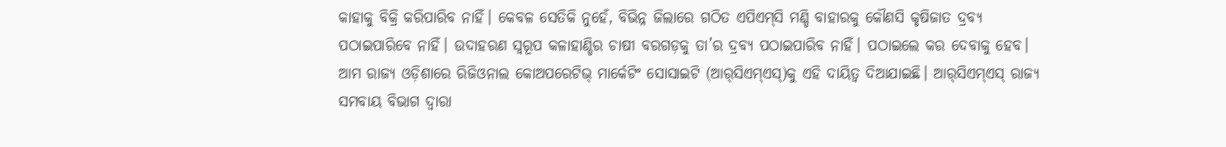କାହାକୁ ବିକ୍ରି କରିପାରିବ ନାହିଁ। କେବଳ ସେତିକି ନୁହେଁ, ବିଭିନ୍ନ ଜିଲାରେ ଗଠିତ ଏପିଏମ୍‌ସି ମଣ୍ଡି ବାହାରକୁ କୌଣସି କୃଷିଜାତ ଦ୍ରବ୍ୟ ପଠାଇପାରିବେ ନାହିଁ। ଉଦାହରଣ ସ୍ବରୂପ କଳାହାଣ୍ଡିର ଚାଷୀ ବରଗଡ଼କୁ ତା’ର ଦ୍ରବ୍ୟ ପଠାଇପାରିବ ନାହିଁ। ପଠାଇଲେ କର ଦେବାକୁ ହେବ। ଆମ ରାଜ୍ୟ ଓଡ଼ିଶାରେ ରିଜିଓନାଲ କୋଅପରେଟିଭ୍‌ ମାର୍କେଟିଂ ସୋସାଇଟି (ଆର୍‌ସିଏମ୍‌ଏସ୍‌)କୁ ଏହି ଦାୟିତ୍ୱ ଦିଆଯାଇଛି। ଆର୍‌ସିଏମ୍‌ଏସ୍‌ ରାଜ୍ୟ ସମବାୟ ବିଭାଗ ଦ୍ୱାରା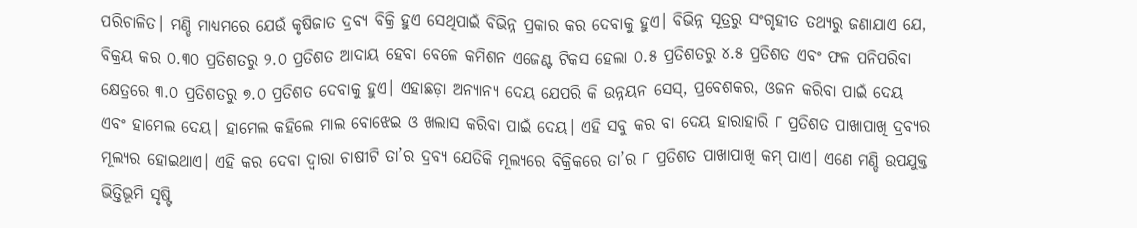ପରିଚାଳିତ। ମଣ୍ଡି ମାଧ୍ୟମରେ ଯେଉଁ କୃଷିଜାତ ଦ୍ରବ୍ୟ ବିକ୍ରି ହୁଏ ସେଥିପାଇଁ ବିଭିନ୍ନ ପ୍ରକାର କର ଦେବାକୁ ହୁଏ। ବିଭିନ୍ନ ସୂତ୍ରରୁ ସଂଗୃହୀତ ତଥ୍ୟରୁ ଜଣାଯାଏ ଯେ, ବିକ୍ରୟ କର ୦.୩୦ ପ୍ରତିଶତରୁ ୨.୦ ପ୍ରତିଶତ ଆଦାୟ ହେବା ବେଳେ କମିଶନ ଏଜେଣ୍ଟ ଟିକସ ହେଲା ୦.୫ ପ୍ରତିଶତରୁ ୪.୫ ପ୍ରତିଶତ ଏବଂ ଫଳ ପନିପରିବା କ୍ଷେତ୍ରରେ ୩.୦ ପ୍ରତିଶତରୁ ୭.୦ ପ୍ରତିଶତ ଦେବାକୁ ହୁଏ। ଏହାଛଡ଼ା ଅନ୍ୟାନ୍ୟ ଦେୟ ଯେପରି କି ଉନ୍ନୟନ ସେସ୍‌, ପ୍ରବେଶକର, ଓଜନ କରିବା ପାଇଁ ଦେୟ ଏବଂ ହାମେଲ ଦେୟ। ହାମେଲ କହିଲେ ମାଲ ବୋଝେଇ ଓ ଖଲାସ କରିବା ପାଇଁ ଦେୟ। ଏହି ସବୁ କର ବା ଦେୟ ହାରାହାରି ୮ ପ୍ରତିଶତ ପାଖାପାଖି ଦ୍ରବ୍ୟର ମୂଲ୍ୟର ହୋଇଥାଏ। ଏହି କର ଦେବା ଦ୍ୱାରା ଚାଷୀଟି ତା’ର ଦ୍ରବ୍ୟ ଯେତିକି ମୂଲ୍ୟରେ ବିକ୍ରିକରେ ତା’ର ୮ ପ୍ରତିଶତ ପାଖାପାଖି କମ୍‌ ପାଏ। ଏଣେ ମଣ୍ଡି ଉପଯୁକ୍ତ ଭିତ୍ତିଭୂମି ସୃଷ୍ଟି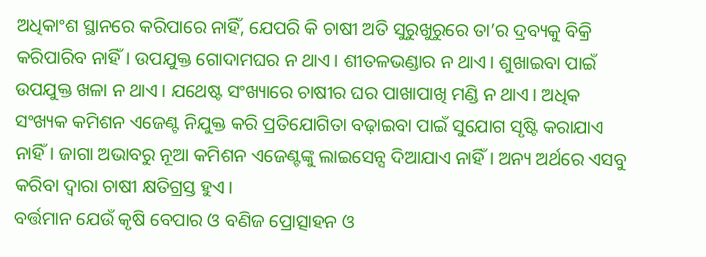ଅଧିକାଂଶ ସ୍ଥାନରେ କରିପାରେ ନାହିଁ, ଯେପରି କି ଚାଷୀ ଅତି ସୁରୁଖୁରୁରେ ତା’ର ଦ୍ରବ୍ୟକୁ ବିକ୍ରି କରିପାରିବ ନାହିଁ। ଉପଯୁକ୍ତ ଗୋଦାମଘର ନ ଥାଏ। ଶୀତଳଭଣ୍ଡାର ନ ଥାଏ। ଶୁଖାଇବା ପାଇଁ ଉପଯୁକ୍ତ ଖଳା ନ ଥାଏ। ଯଥେଷ୍ଟ ସଂଖ୍ୟାରେ ଚାଷୀର ଘର ପାଖାପାଖି ମଣ୍ଡି ନ ଥାଏ। ଅଧିକ ସଂଖ୍ୟକ କମିଶନ ଏଜେଣ୍ଟ ନିଯୁକ୍ତ କରି ପ୍ରତିଯୋଗିତା ବଢ଼ାଇବା ପାଇଁ ସୁଯୋଗ ସୃଷ୍ଟି କରାଯାଏ ନାହିଁ। ଜାଗା ଅଭାବରୁ ନୂଆ କମିଶନ ଏଜେଣ୍ଟଙ୍କୁ ଲାଇସେନ୍ସ ଦିଆଯାଏ ନାହିଁ। ଅନ୍ୟ ଅର୍ଥରେ ଏସବୁ କରିବା ଦ୍ୱାରା ଚାଷୀ କ୍ଷତିଗ୍ରସ୍ତ ହୁଏ।
ବର୍ତ୍ତମାନ ଯେଉଁ କୃଷି ବେପାର ଓ ବଣିଜ ପ୍ରୋତ୍ସାହନ ଓ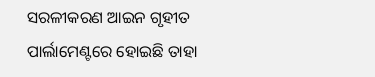ସରଳୀକରଣ ଆଇନ ଗୃହୀତ ପାର୍ଲାମେଣ୍ଟରେ ହୋଇଛି ତାହା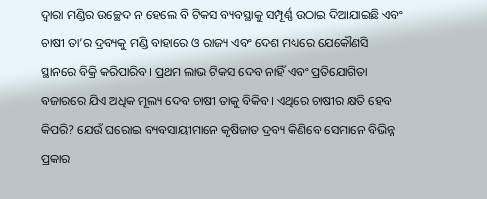ଦ୍ୱାରା ମଣ୍ଡିର ଉଚ୍ଛେଦ ନ ହେଲେ ବି ଟିକସ ବ୍ୟବସ୍ଥାକୁ ସମ୍ପୂର୍ଣ୍ଣ ଉଠାଇ ଦିଆଯାଇଛି ଏବଂ ଚାଷୀ ତା’ର ଦ୍ରବ୍ୟକୁ ମଣ୍ଡି ବାହାରେ ଓ ରାଜ୍ୟ ଏବଂ ଦେଶ ମଧ୍ୟରେ ଯେକୌଣସି ସ୍ଥାନରେ ବିକ୍ରି କରିପାରିବ। ପ୍ରଥମ ଲାଭ ଟିକସ ଦେବ ନାହିଁ ଏବଂ ପ୍ରତିଯୋଗିତା ବଜାରରେ ଯିଏ ଅଧିକ ମୂଲ୍ୟ ଦେବ ଚାଷୀ ତାକୁ ବିକିବ। ଏଥିରେ ଚାଷୀର କ୍ଷତି ହେବ କିପରି? ଯେଉଁ ଘରୋଇ ବ୍ୟବସାୟୀମାନେ କୃଷିଜାତ ଦ୍ରବ୍ୟ କିଣିବେ ସେମାନେ ବିଭିନ୍ନ ପ୍ରକାର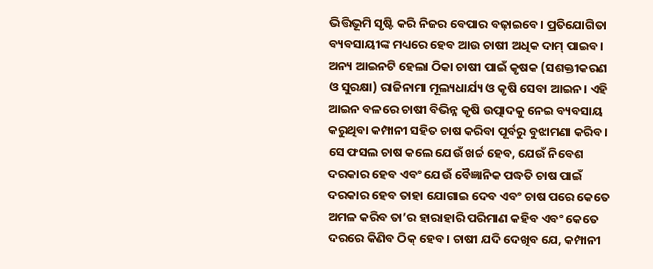ଭିତ୍ତିଭୂମି ସୃଷ୍ଟି କରି ନିଜର ବେପାର ବଢ଼ାଇବେ। ପ୍ରତିଯୋଗିତା ବ୍ୟବସାୟୀଙ୍କ ମଧ୍ୟରେ ହେବ ଆଉ ଚାଷୀ ଅଧିକ ଦାମ୍‌ ପାଇବ।
ଅନ୍ୟ ଆଇନଟି ହେଲା ଠିକା ଚାଷୀ ପାଇଁ କୃଷକ (ସଶକ୍ତୀକରଣ ଓ ସୁରକ୍ଷା) ରାଜିନାମା ମୂଲ୍ୟଧାର୍ଯ୍ୟ ଓ କୃଷି ସେବା ଆଇନ। ଏହି ଆଇନ ବଳରେ ଚାଷୀ ବିଭିନ୍ନ କୃଷି ଉତ୍ପାଦକୁ ନେଇ ବ୍ୟବସାୟ କରୁଥିବା କମ୍ପାନୀ ସହିତ ଚାଷ କରିବା ପୂର୍ବରୁ ବୁଝାମଣା କରିବ। ସେ ଫସଲ ଚାଷ କଲେ ଯେଉଁ ଖର୍ଚ୍ଚ ହେବ, ଯେଉଁ ନିବେଶ ଦରକାର ହେବ ଏବଂ ଯେଉଁ ବୈଜ୍ଞାନିକ ପଦ୍ଧତି ଚାଷ ପାଇଁ ଦରକାର ହେବ ତାହା ଯୋଗାଇ ଦେବ ଏବଂ ଚାଷ ପରେ କେତେ ଅମଳ କରିବ ତା’ର ହାରାହାରି ପରିମାଣ କହିବ ଏବଂ କେତେ ଦରରେ କିଣିବ ଠିକ୍‌ ହେବ। ଚାଷୀ ଯଦି ଦେଖିବ ଯେ, କମ୍ପାନୀ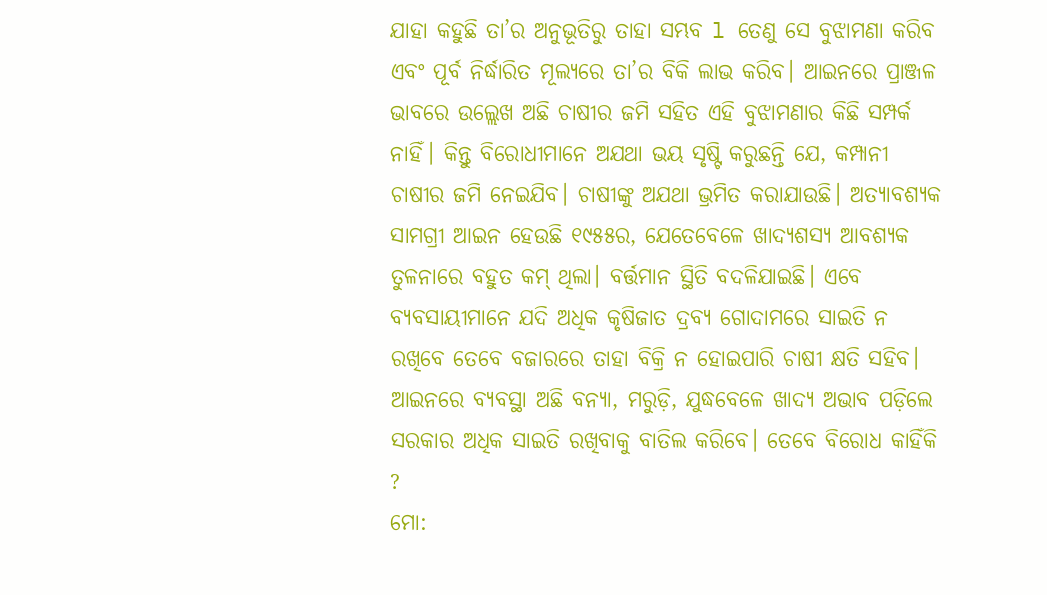ଯାହା କହୁଛି ତା’ର ଅନୁଭୂତିରୁ ତାହା ସମ୍ଭବ l ତେଣୁ ସେ ବୁଝାମଣା କରିବ ଏବଂ ପୂର୍ବ ନିର୍ଦ୍ଧାରିତ ମୂଲ୍ୟରେ ତା’ର ବିକି ଲାଭ କରିବ। ଆଇନରେ ପ୍ରାଞ୍ଜଳ ଭାବରେ ଉଲ୍ଲେଖ ଅଛି ଚାଷୀର ଜମି ସହିତ ଏହି ବୁଝାମଣାର କିଛି ସମ୍ପର୍କ ନାହିଁ। କିନ୍ତୁ ବିରୋଧୀମାନେ ଅଯଥା ଭୟ ସୃଷ୍ଟି କରୁଛନ୍ତି ଯେ, କମ୍ପାନୀ ଚାଷୀର ଜମି ନେଇଯିବ। ଚାଷୀଙ୍କୁ ଅଯଥା ଭ୍ରମିତ କରାଯାଉଛି। ଅତ୍ୟାବଶ୍ୟକ ସାମଗ୍ରୀ ଆଇନ ହେଉଛି ୧୯୫୫ର, ଯେତେବେଳେ ଖାଦ୍ୟଶସ୍ୟ ଆବଶ୍ୟକ ତୁଳନାରେ ବହୁତ କମ୍‌ ଥିଲା। ବର୍ତ୍ତମାନ ସ୍ଥିତି ବଦଳିଯାଇଛି। ଏବେ ବ୍ୟବସାୟୀମାନେ ଯଦି ଅଧିକ କୃଷିଜାତ ଦ୍ରବ୍ୟ ଗୋଦାମରେ ସାଇତି ନ ରଖିବେ ତେବେ ବଜାରରେ ତାହା ବିକ୍ରି ନ ହୋଇପାରି ଚାଷୀ କ୍ଷତି ସହିବ। ଆଇନରେ ବ୍ୟବସ୍ଥା ଅଛି ବନ୍ୟା, ମରୁଡ଼ି, ଯୁଦ୍ଧବେଳେ ଖାଦ୍ୟ ଅଭାବ ପଡ଼ିଲେ ସରକାର ଅଧିକ ସାଇତି ରଖିବାକୁ ବାତିଲ କରିବେ। ତେବେ ବିରୋଧ କାହିଁକି ?
ମୋ: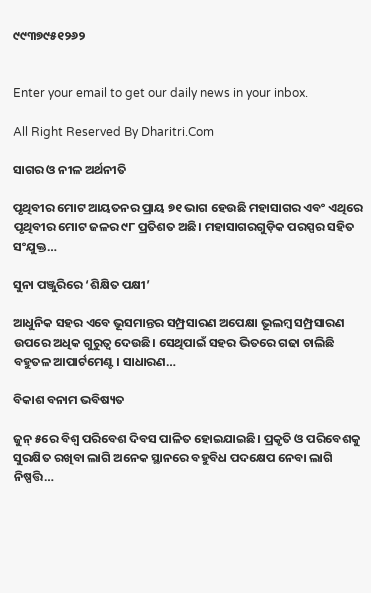୯୯୩୭୯୫୧୨୬୨


Enter your email to get our daily news in your inbox.

All Right Reserved By Dharitri.Com

ସାଗର ଓ ନୀଳ ଅର୍ଥନୀତି

ପୃଥିବୀର ମୋଟ ଆୟତନର ପ୍ରାୟ ୭୧ ଭାଗ ହେଉଛି ମହାସାଗର ଏବଂ ଏଥିରେ ପୃଥିବୀର ମୋଟ ଜଳର ୯୮ ପ୍ରତିଶତ ଅଛି। ମହାସାଗରଗୁଡ଼ିକ ପରସ୍ପର ସହିତ ସଂଯୁକ୍ତ…

ସୁନା ପଞ୍ଜୁରିରେ ‘ଶିକ୍ଷିତ ପକ୍ଷୀ’

ଆଧୁନିକ ସହର ଏବେ ଭୂସମାନ୍ତର ସମ୍ପ୍ରସାରଣ ଅପେକ୍ଷା ଭୂଲମ୍ବ ସମ୍ପ୍ରସାରଣ ଉପରେ ଅଧିକ ଗୁରୁତ୍ୱ ଦେଉଛି। ସେଥିପାଇଁ ସହର ଭିତରେ ଗଢା ଚାଲିଛି ବହୁତଳ ଆପାର୍ଟମେଣ୍ଟ। ସାଧାରଣ…

ବିକାଶ ବନାମ ଭବିଷ୍ୟତ

ଜୁନ୍‌ ୫ରେ ବିଶ୍ୱ ପରିବେଶ ଦିବସ ପାଳିତ ହୋଇଯାଇଛି। ପ୍ରକୃତି ଓ ପରିବେଶକୁ ସୁରକ୍ଷିତ ରଖିବା ଲାଗି ଅନେକ ସ୍ଥାନରେ ବହୁବିଧ ପଦକ୍ଷେପ ନେବା ଲାଗି ନିଷ୍ପତ୍ତି…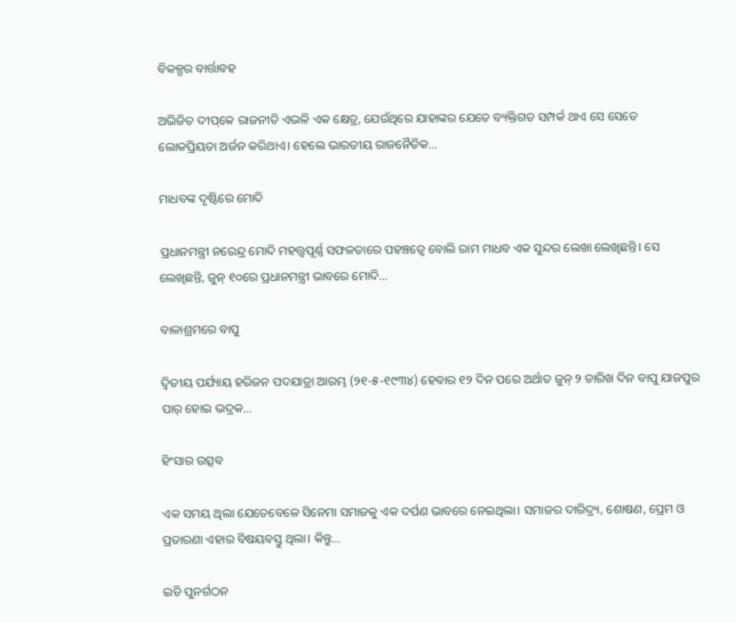ବିକଳ୍ପର ବାର୍ତ୍ତାବହ

ଅଭିଜିତ ଦୀପ୍‌କେ ରାଜନୀତି ଏଭଳି ଏକ କ୍ଷେତ୍ର, ଯେଉଁଥିରେ ଯାହାଙ୍କର ଯେତେ ବ୍ୟକ୍ତିଗତ ସମ୍ପର୍କ ଥାଏ ସେ ସେତେ ଲୋକପ୍ରିୟତା ଅର୍ଜନ କରିଥାଏ। ହେଲେ ଭାରତୀୟ ରାଜନୈତିକ…

ମାଧବଙ୍କ ଦୃଷ୍ଟିରେ ମୋଦି

ପ୍ରଧାନମନ୍ତ୍ରୀ ନରେନ୍ଦ୍ର ମୋଦି ମହତ୍ତ୍ୱପୂର୍ଣ୍ଣ ସଫଳତାରେ ପହଞ୍ଚତ୍ୱେ ବୋଲି ରାମ ମାଧବ ଏକ ସୁନ୍ଦର ଲେଖା ଲେଖିଛନ୍ତି। ସେ ଲେଖିଛନ୍ତି, ଜୁନ୍‌ ୧୦ରେ ପ୍ରଧାନମନ୍ତ୍ରୀ ଭାବରେ ମୋଦି…

ବାଳାଶ୍ରମରେ ବାପୁ

ଦ୍ବିତୀୟ ପର୍ଯ୍ୟାୟ ହରିଜନ ପଦଯାତ୍ରା ଆରମ୍ଭ (୨୧-୫-୧୯୩୪) ହେବାର ୧୨ ଦିନ ପରେ ଅର୍ଥାତ ଜୁନ୍‌ ୨ ତାରିଖ ଦିନ ବାପୁ ଯାଜପୁର ପାର୍‌ ହୋଇ ଭଦ୍ରକ…

ହିଂସାର ଉତ୍ସବ

ଏକ ସମୟ ଥିଲା ଯେତେବେଳେ ସିନେମା ସମାଜକୁ ଏକ ଦର୍ପଣ ଭାବରେ ନେଇଥିଲା। ସମାଜର ଦାରିଦ୍ର୍ୟ, ଶୋଷଣ, ପ୍ରେମ ଓ ପ୍ରତାରଣା ଏହାର ବିଷୟବସ୍ତୁ ଥିଲା। କିନ୍ତୁ…

ଇଡି ପୁନର୍ଗଠନ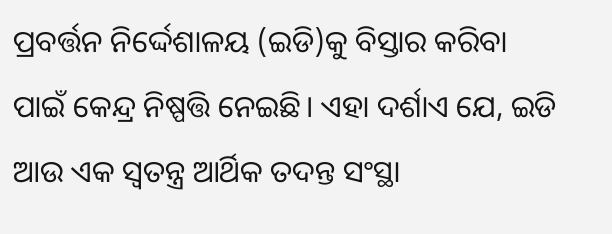ପ୍ରବର୍ତ୍ତନ ନିର୍ଦ୍ଦେଶାଳୟ (ଇଡି)କୁ ବିସ୍ତାର କରିବା ପାଇଁ କେନ୍ଦ୍ର ନିଷ୍ପତ୍ତି ନେଇଛି। ଏହା ଦର୍ଶାଏ ଯେ, ଇଡି ଆଉ ଏକ ସ୍ବତନ୍ତ୍ର ଆର୍ଥିକ ତଦନ୍ତ ସଂସ୍ଥା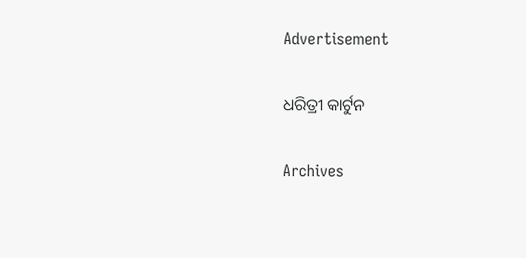Advertisement

ଧରିତ୍ରୀ କାର୍ଟୁନ

Archives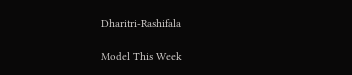Dharitri-Rashifala

Model This Week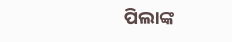ପିଲାଙ୍କ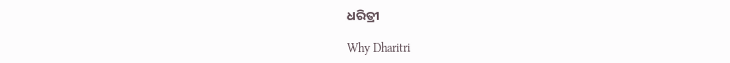ଧରିତ୍ରୀ

Why Dharitri